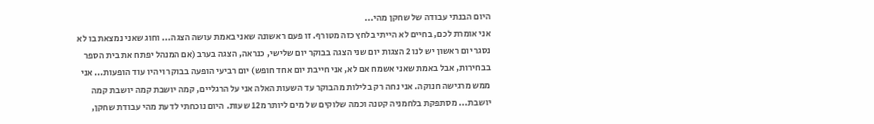היום הבנתי עבודה של שחקן מהי...
אני אומרת לכם, בחיים לא הייתי בלחץ כזה מטורף. זו פעם ראשונה שאני באמת עושה הצגה... וחוג שאני נמצאת בו לא נסגר יום ראשון יש לנו 2 הצגות יום שני הצגה בבוקר יום שלישי, כנראה, הצגה בערב (אם המנהל יפתח את בית הספר בבחירות, אבל באמת שאני אשמח אם לא, אני חייבת יום אחד חופש) יום רביעי הופעה בבוקר ויהיו עוד הופעות... אני ממש מרגישה חנוקה. אני נחה רק בלילות מהבוקר עד השעות האלה אני על הרגליים, קמה יושבת קמה יושבת קמה יושבת... מסתפקת בלחמניה קטנה וכמה שלוקים של מים ליותר מ12 שעות. היום נוכחתי לדעת מהי עבודת שחקן,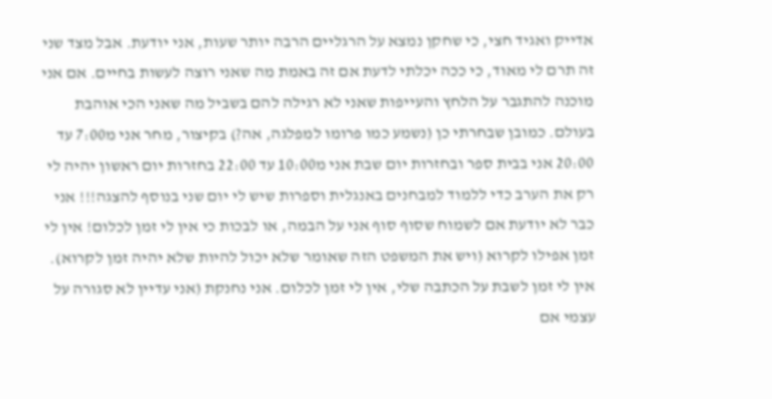אדייק ואגיד חצי, כי שחקן נמצא על הרגליים הרבה יותר שעות, אני יודעת. אבל מצד שני זה תרם לי מאוד, כי ככה יכלתי לדעת אם זה באמת מה שאני רוצה לעשות בחיים. אם אני מוכנה להתגבר על הלחץ והעייפות שאני לא רגילה להם בשביל מה שאני הכי אוהבת בעולם. כמובן שבחרתי כן (נשמע כמו פרומו למפלגה, אה?) בקיצור, מחר אני מ7:00 עד 20:00 אני בבית ספר ובחזרות יום שבת אני מ10:00 עד 22:00 בחזרות יום ראשון יהיה לי רק את הערב כדי ללמוד למבחנים באנגלית וספרות שיש לי יום שני בנוסף להצגה!!! אני כבר לא יודעת אם לשמוח שסוף סוף אני על הבמה, או לבכות כי אין לי זמן לכלום! אין לי זמן אפילו לקרוא (ויש את המשפט הזה שאומר שלא יכול להיות שלא יהיה זמן לקרוא). אין לי זמן לשבת על הכתבה שלי, אין לי זמן לכלום. אני נחנקת (אני עדיין לא סגורה על עצמי אם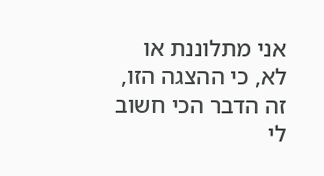אני מתלוננת או לא, כי ההצגה הזו, זה הדבר הכי חשוב לי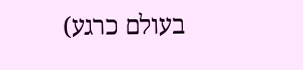בעולם כרגע)